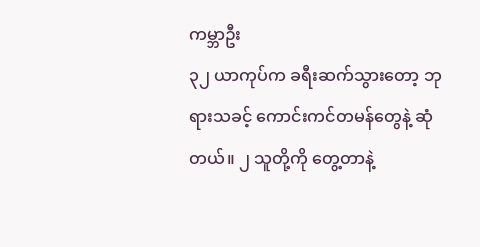ကမ္ဘာဦး
၃၂ ယာကုပ်က ခရီးဆက်သွားတော့ ဘုရားသခင့် ကောင်းကင်တမန်တွေနဲ့ ဆုံတယ်။ ၂ သူတို့ကို တွေ့တာနဲ့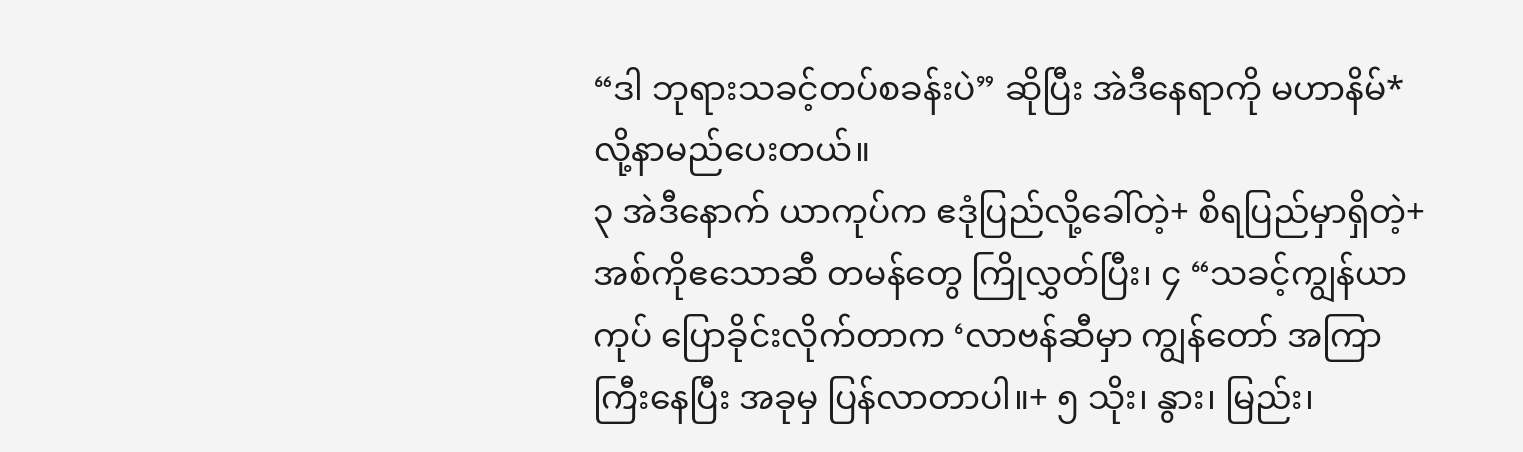“ဒါ ဘုရားသခင့်တပ်စခန်းပဲ” ဆိုပြီး အဲဒီနေရာကို မဟာနိမ်* လို့နာမည်ပေးတယ်။
၃ အဲဒီနောက် ယာကုပ်က ဧဒုံပြည်လို့ခေါ်တဲ့+ စိရပြည်မှာရှိတဲ့+ အစ်ကိုဧသောဆီ တမန်တွေ ကြိုလွှတ်ပြီး၊ ၄ “သခင့်ကျွန်ယာကုပ် ပြောခိုင်းလိုက်တာက ‘လာဗန်ဆီမှာ ကျွန်တော် အကြာကြီးနေပြီး အခုမှ ပြန်လာတာပါ။+ ၅ သိုး၊ နွား၊ မြည်း၊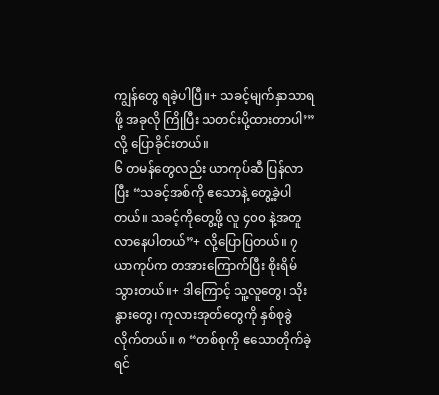ကျွန်တွေ ရခဲ့ပါပြီ။+ သခင့်မျက်နှာသာရဖို့ အခုလို ကြိုပြီး သတင်းပို့ထားတာပါ’” လို့ ပြောခိုင်းတယ်။
၆ တမန်တွေလည်း ယာကုပ်ဆီ ပြန်လာပြီး “သခင့်အစ်ကို ဧသောနဲ့ တွေ့ခဲ့ပါတယ်။ သခင့်ကိုတွေ့ဖို့ လူ ၄၀၀ နဲ့အတူ လာနေပါတယ်”+ လို့ပြောပြတယ်။ ၇ ယာကုပ်က တအားကြောက်ပြီး စိုးရိမ်သွားတယ်။+ ဒါကြောင့် သူ့လူတွေ၊ သိုးနွားတွေ၊ ကုလားအုတ်တွေကို နှစ်စုခွဲလိုက်တယ်။ ၈ “တစ်စုကို ဧသောတိုက်ခဲ့ရင်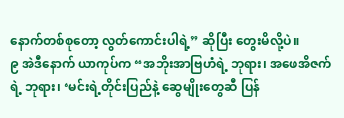နောက်တစ်စုတော့ လွတ်ကောင်းပါရဲ့” ဆိုပြီး တွေးမိလို့ပဲ။
၉ အဲဒီနောက် ယာကုပ်က “အဘိုးအာဗြဟံရဲ့ ဘုရား၊ အဖေအိဇက်ရဲ့ ဘုရား၊ ‘မင်းရဲ့တိုင်းပြည်နဲ့ ဆွေမျိုးတွေဆီ ပြန်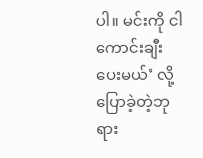ပါ။ မင်းကို ငါကောင်းချီးပေးမယ်’ လို့ပြောခဲ့တဲ့ဘုရား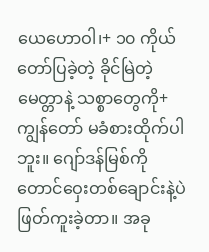ယေဟောဝါ၊+ ၁၀ ကိုယ်တော်ပြခဲ့တဲ့ ခိုင်မြဲတဲ့မေတ္တာနဲ့ သစ္စာတွေကို+ ကျွန်တော် မခံစားထိုက်ပါဘူး။ ဂျော်ဒန်မြစ်ကို တောင်ဝှေးတစ်ချောင်းနဲ့ပဲ ဖြတ်ကူးခဲ့တာ။ အခု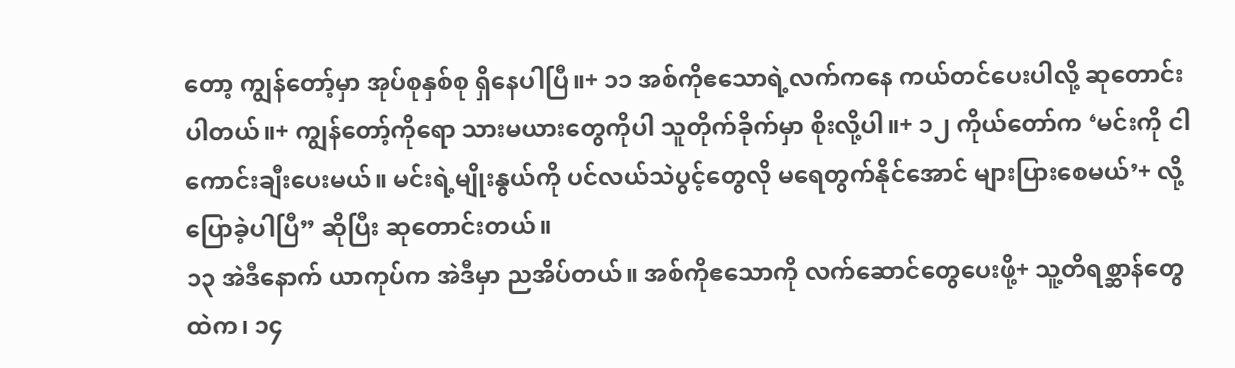တော့ ကျွန်တော့်မှာ အုပ်စုနှစ်စု ရှိနေပါပြီ။+ ၁၁ အစ်ကိုဧသောရဲ့လက်ကနေ ကယ်တင်ပေးပါလို့ ဆုတောင်းပါတယ်။+ ကျွန်တော့်ကိုရော သားမယားတွေကိုပါ သူတိုက်ခိုက်မှာ စိုးလို့ပါ။+ ၁၂ ကိုယ်တော်က ‘မင်းကို ငါကောင်းချီးပေးမယ်။ မင်းရဲ့မျိုးနွယ်ကို ပင်လယ်သဲပွင့်တွေလို မရေတွက်နိုင်အောင် များပြားစေမယ်’+ လို့ပြောခဲ့ပါပြီ” ဆိုပြီး ဆုတောင်းတယ်။
၁၃ အဲဒီနောက် ယာကုပ်က အဲဒီမှာ ညအိပ်တယ်။ အစ်ကိုဧသောကို လက်ဆောင်တွေပေးဖို့+ သူ့တိရစ္ဆာန်တွေထဲက၊ ၁၄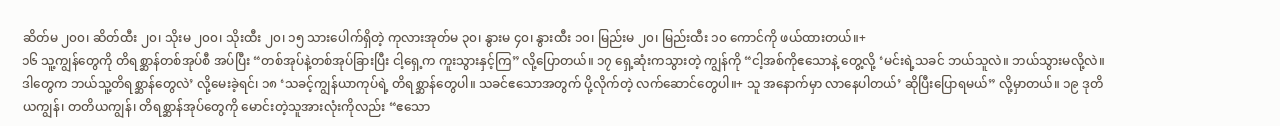ဆိတ်မ ၂၀၀၊ ဆိတ်ထီး ၂၀၊ သိုးမ ၂၀၀၊ သိုးထီး ၂၀၊ ၁၅ သားပေါက်ရှိတဲ့ ကုလားအုတ်မ ၃၀၊ နွားမ ၄၀၊ နွားထီး ၁၀၊ မြည်းမ ၂၀၊ မြည်းထီး ၁၀ ကောင်ကို ဖယ်ထားတယ်။+
၁၆ သူ့ကျွန်တွေကို တိရစ္ဆာန်တစ်အုပ်စီ အပ်ပြီး “တစ်အုပ်နဲ့တစ်အုပ်ခြားပြီး ငါ့ရှေ့က ကူးသွားနှင့်ကြ” လို့ပြောတယ်။ ၁၇ ရှေ့ဆုံးကသွားတဲ့ ကျွန်ကို “ငါ့အစ်ကိုဧသောနဲ့ တွေ့လို့ ‘မင်းရဲ့သခင် ဘယ်သူလဲ။ ဘယ်သွားမလို့လဲ။ ဒါတွေက ဘယ်သူ့တိရစ္ဆာန်တွေလဲ’ လို့မေးခဲ့ရင်၊ ၁၈ ‘သခင့်ကျွန်ယာကုပ်ရဲ့ တိရစ္ဆာန်တွေပါ။ သခင်ဧသောအတွက် ပို့လိုက်တဲ့ လက်ဆောင်တွေပါ။+ သူ အနောက်မှာ လာနေပါတယ်’ ဆိုပြီးပြောရမယ်” လို့မှာတယ်။ ၁၉ ဒုတိယကျွန်၊ တတိယကျွန်၊ တိရစ္ဆာန်အုပ်တွေကို မောင်းတဲ့သူအားလုံးကိုလည်း “ဧသော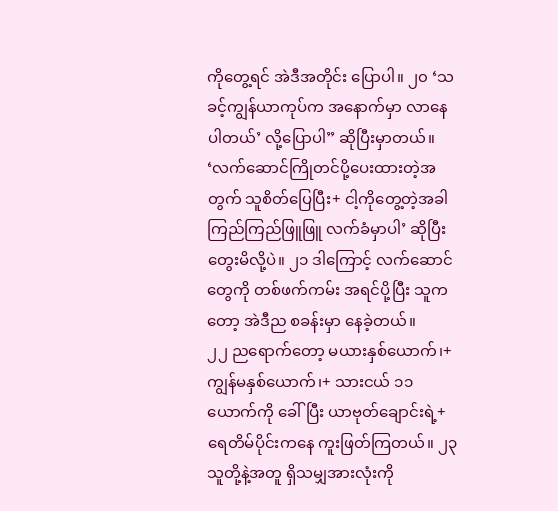ကိုတွေ့ရင် အဲဒီအတိုင်း ပြောပါ။ ၂၀ ‘သခင့်ကျွန်ယာကုပ်က အနောက်မှာ လာနေပါတယ်’ လို့ပြောပါ” ဆိုပြီးမှာတယ်။ ‘လက်ဆောင်ကြိုတင်ပို့ပေးထားတဲ့အတွက် သူစိတ်ပြေပြီး+ ငါ့ကိုတွေ့တဲ့အခါ ကြည်ကြည်ဖြူဖြူ လက်ခံမှာပါ’ ဆိုပြီးတွေးမိလို့ပဲ။ ၂၁ ဒါကြောင့် လက်ဆောင်တွေကို တစ်ဖက်ကမ်း အရင်ပို့ပြီး သူကတော့ အဲဒီည စခန်းမှာ နေခဲ့တယ်။
၂၂ ညရောက်တော့ မယားနှစ်ယောက်၊+ ကျွန်မနှစ်ယောက်၊+ သားငယ် ၁၁ ယောက်ကို ခေါ်ပြီး ယာဗုတ်ချောင်းရဲ့+ ရေတိမ်ပိုင်းကနေ ကူးဖြတ်ကြတယ်။ ၂၃ သူတို့နဲ့အတူ ရှိသမျှအားလုံးကို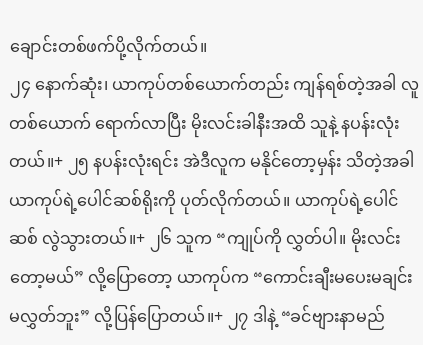ချောင်းတစ်ဖက်ပို့လိုက်တယ်။
၂၄ နောက်ဆုံး၊ ယာကုပ်တစ်ယောက်တည်း ကျန်ရစ်တဲ့အခါ လူတစ်ယောက် ရောက်လာပြီး မိုးလင်းခါနီးအထိ သူနဲ့ နပန်းလုံးတယ်။+ ၂၅ နပန်းလုံးရင်း အဲဒီလူက မနိုင်တော့မှန်း သိတဲ့အခါ ယာကုပ်ရဲ့ပေါင်ဆစ်ရိုးကို ပုတ်လိုက်တယ်။ ယာကုပ်ရဲ့ပေါင်ဆစ် လွဲသွားတယ်။+ ၂၆ သူက “ကျုပ်ကို လွှတ်ပါ။ မိုးလင်းတော့မယ်” လို့ပြောတော့ ယာကုပ်က “ကောင်းချီးမပေးမချင်း မလွှတ်ဘူး” လို့ပြန်ပြောတယ်။+ ၂၇ ဒါနဲ့ “ခင်ဗျားနာမည်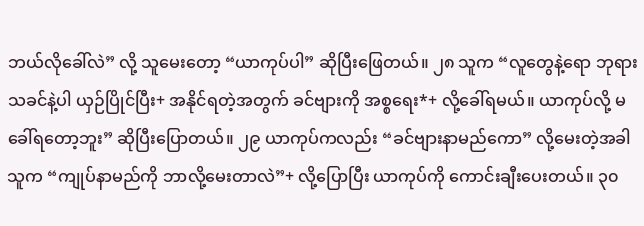ဘယ်လိုခေါ်လဲ” လို့ သူမေးတော့ “ယာကုပ်ပါ” ဆိုပြီးဖြေတယ်။ ၂၈ သူက “လူတွေနဲ့ရော ဘုရားသခင်နဲ့ပါ ယှဉ်ပြိုင်ပြီး+ အနိုင်ရတဲ့အတွက် ခင်ဗျားကို အစ္စရေး*+ လို့ခေါ်ရမယ်။ ယာကုပ်လို့ မခေါ်ရတော့ဘူး” ဆိုပြီးပြောတယ်။ ၂၉ ယာကုပ်ကလည်း “ခင်ဗျားနာမည်ကော” လို့မေးတဲ့အခါ သူက “ကျုပ်နာမည်ကို ဘာလို့မေးတာလဲ”+ လို့ပြောပြီး ယာကုပ်ကို ကောင်းချီးပေးတယ်။ ၃၀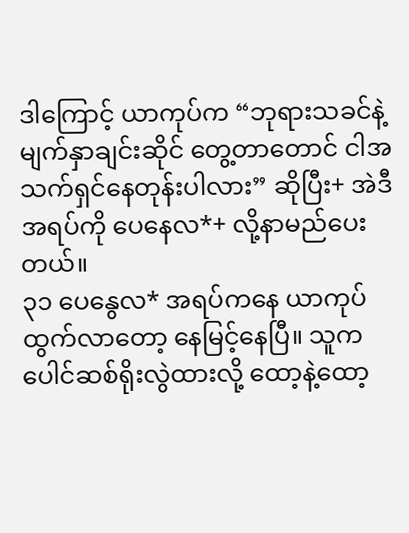ဒါကြောင့် ယာကုပ်က “ဘုရားသခင်နဲ့ မျက်နှာချင်းဆိုင် တွေ့တာတောင် ငါအသက်ရှင်နေတုန်းပါလား” ဆိုပြီး+ အဲဒီအရပ်ကို ပေနေလ*+ လို့နာမည်ပေးတယ်။
၃၁ ပေနွေလ* အရပ်ကနေ ယာကုပ်ထွက်လာတော့ နေမြင့်နေပြီ။ သူက ပေါင်ဆစ်ရိုးလွဲထားလို့ ထော့နဲ့ထော့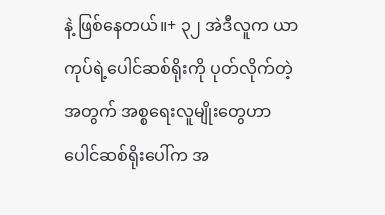နဲ့ ဖြစ်နေတယ်။+ ၃၂ အဲဒီလူက ယာကုပ်ရဲ့ပေါင်ဆစ်ရိုးကို ပုတ်လိုက်တဲ့အတွက် အစ္စရေးလူမျိုးတွေဟာ ပေါင်ဆစ်ရိုးပေါ်က အ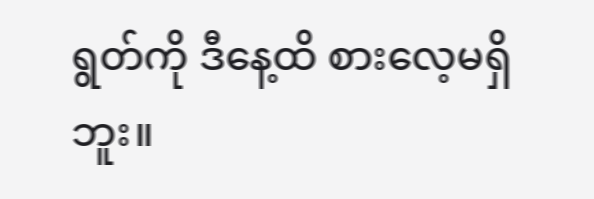ရွတ်ကို ဒီနေ့ထိ စားလေ့မရှိဘူး။